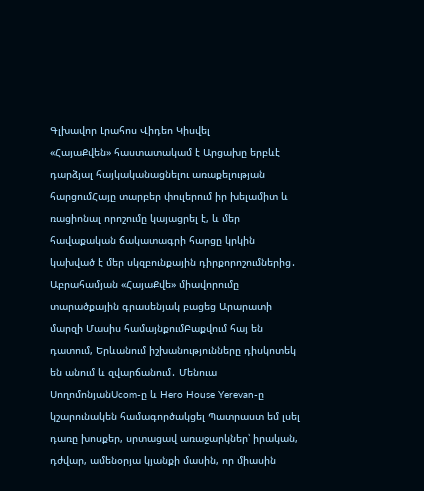Գլխավոր Լրահոս Վիդեո Կիսվել
«ՀայաՔվեն» հաստատակամ է Արցախը երբևէ դարձյալ հայկականացնելու առաքելության հարցումՀայը տարբեր փուլերում իր խելամիտ և ռացիոնալ որոշումը կայացրել է, և մեր հավաքական ճակատագրի հարցը կրկին կախված է մեր սկզբունքային դիրքորոշումներից․ Աբրահամյան «ՀայաՔվե» միավորումը տարածքային գրասենյակ բացեց Արարատի մարզի Մասիս համայնքումԲաքվում հայ են դատում, Երևանում իշխանությունները դիսկոտեկ են անում և զվարճանում․ Մենուա ՍողոմոնյանUcom-ը և Hero House Yerevan-ը կշարունակեն համագործակցել Պատրաստ եմ լսել դառը խոսքեր, սրտացավ առաջարկներ՝ իրական, դժվար, ամենօրյա կյանքի մասին, որ միասին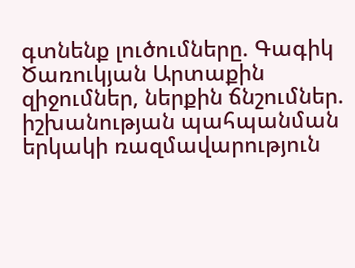գտնենք լուծումները. Գագիկ Ծառուկյան Արտաքին զիջումներ, ներքին ճնշումներ. իշխանության պահպանման երկակի ռազմավարություն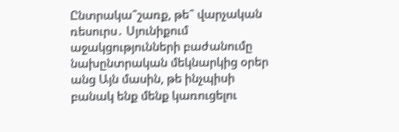Ընտրակա՞շառք, թե՞ վարչական ռեսուրս․ Սյունիքում աջակցությունների բաժանումը նախընտրական մեկնարկից օրեր անց Այն մասին, թե ինչպիսի բանակ ենք մենք կառուցելու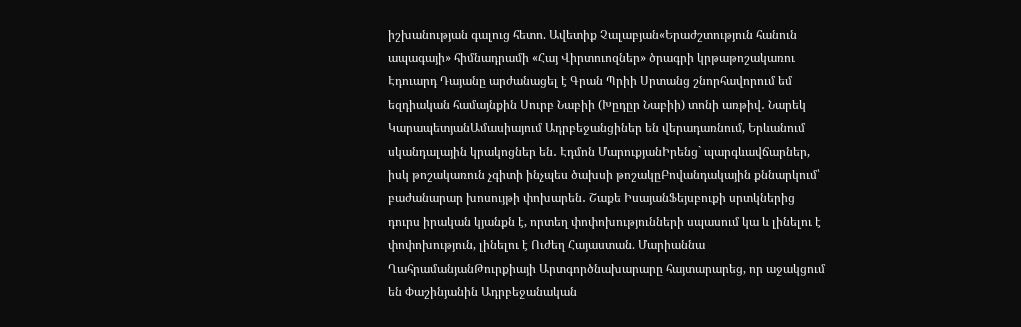իշխանության գալուց հետո. Ավետիք Չալաբյան«Երաժշտություն հանուն ապագայի» հիմնադրամի «Հայ Վիրտուոզներ» ծրագրի կրթաթոշակառու Էդուարդ Դայանը արժանացել է Գրան Պրիի Սրտանց շնորհավորում եմ եզդիական համայնքին Սուրբ Նաբիի (Խըդըր Նաբիի) տոնի առթիվ․ Նարեկ ԿարապետյանԱմասիայում Ադրբեջանցիներ են վերադառնում, Երևանում սկանդալային կրակոցներ են․ Էդմոն ՄարուքյանԻրենց` պարգևավճարներ, իսկ թոշակառուն չգիտի ինչպես ծախսի թոշակըԲովանդակային քննարկում՝ բաժանարար խոսույթի փոխարեն․ Շաքե ԻսայանՖեյսբուքի սրտկներից դուրս իրական կյանքն է, որտեղ փոփոխությունների սպասում կա և լինելու է փոփոխություն, լինելու է Ուժեղ Հայաստան. Մարիաննա ՂահրամանյանԹուրքիայի Արտգործնախարարը հայտարարեց, որ աջակցում են Փաշինյանին Ադրբեջանական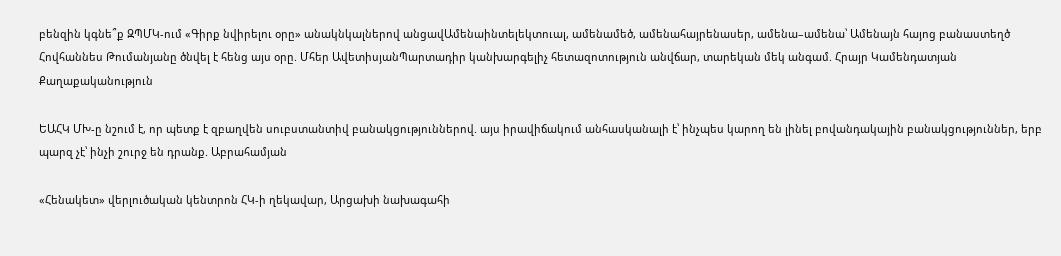բենզին կգնե՞ք ԶՊՄԿ-ում «Գիրք նվիրելու օրը» անակնկալներով անցավԱմենաինտելեկտուալ, ամենամեծ, ամենահայրենասեր, ամենա–ամենա՝ Ամենայն հայոց բանաստեղծ Հովհաննես Թումանյանը ծնվել է հենց այս օրը. Մհեր ԱվետիսյանՊարտադիր կանխարգելիչ հետազոտություն անվճար, տարեկան մեկ անգամ. Հրայր Կամենդատյան
Քաղաքականություն

ԵԱՀԿ ՄԽ-ը նշում է, որ պետք է զբաղվեն սուբստանտիվ բանակցություններով. այս իրավիճակում անհասկանալի է՝ ինչպես կարող են լինել բովանդակային բանակցություններ, երբ պարզ չէ՝ ինչի շուրջ են դրանք. Աբրահամյան

«Հենակետ» վերլուծական կենտրոն ՀԿ-ի ղեկավար, Արցախի նախագահի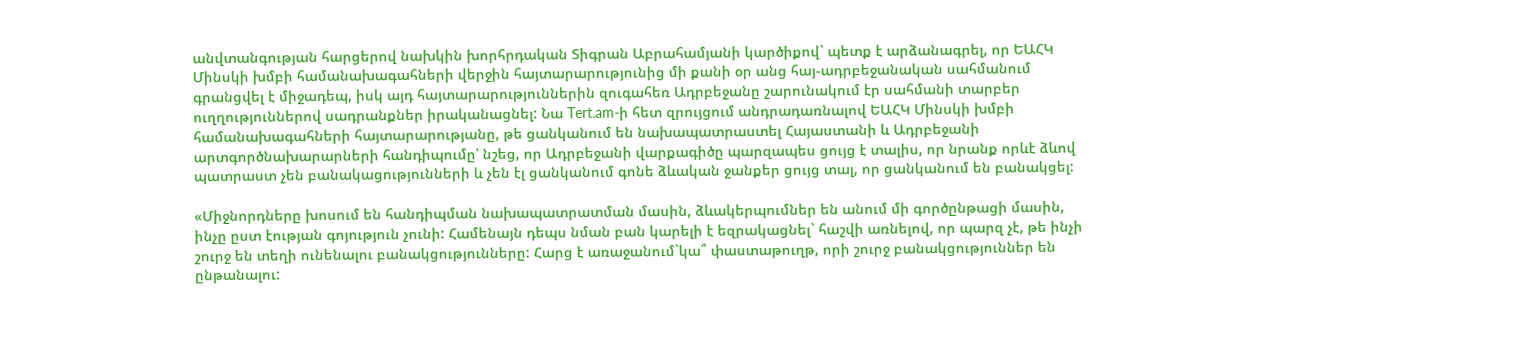անվտանգության հարցերով նախկին խորհրդական Տիգրան Աբրահամյանի կարծիքով` պետք է արձանագրել, որ ԵԱՀԿ Մինսկի խմբի համանախագահների վերջին հայտարարությունից մի քանի օր անց հայ-ադրբեջանական սահմանում գրանցվել է միջադեպ, իսկ այդ հայտարարություններին զուգահեռ Ադրբեջանը շարունակում էր սահմանի տարբեր ուղղություններով սադրանքներ իրականացնել: Նա Tert.am-ի հետ զրույցում անդրադառնալով ԵԱՀԿ Մինսկի խմբի համանախագահների հայտարարությանը, թե ցանկանում են նախապատրաստել Հայաստանի և Ադրբեջանի արտգործնախարարների հանդիպումը՝ նշեց, որ Ադրբեջանի վարքագիծը պարզապես ցույց է տալիս, որ նրանք որևէ ձևով պատրաստ չեն բանակացությունների և չեն էլ ցանկանում գոնե ձևական ջանքեր ցույց տալ, որ ցանկանում են բանակցել:

«Միջնորդները խոսում են հանդիպման նախապատրատման մասին, ձևակերպումներ են անում մի գործընթացի մասին, ինչը ըստ էության գոյություն չունի: Համենայն դեպս նման բան կարելի է եզրակացնել` հաշվի առնելով, որ պարզ չէ, թե ինչի շուրջ են տեղի ունենալու բանակցությունները: Հարց է առաջանում`կա՞ փաստաթուղթ, որի շուրջ բանակցություններ են ընթանալու: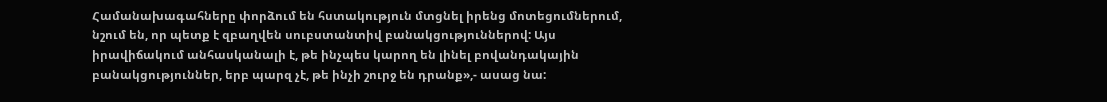Համանախագահները փորձում են հստակություն մտցնել իրենց մոտեցումներում, նշում են, որ պետք է զբաղվեն սուբստանտիվ բանակցություններով: Այս իրավիճակում անհասկանալի է, թե ինչպես կարող են լինել բովանդակային բանակցություններ, երբ պարզ չէ, թե ինչի շուրջ են դրանք»,- ասաց նա: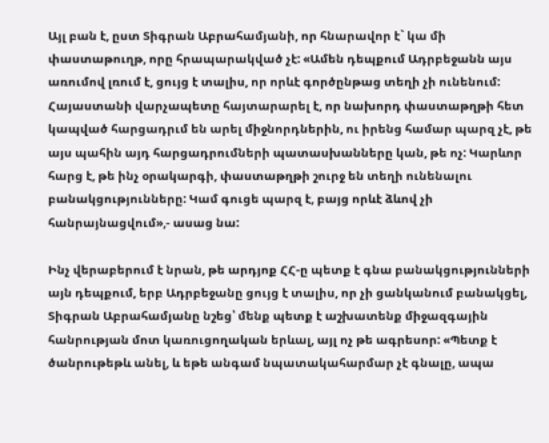Այլ բան է, ըստ Տիգրան Աբրահամյանի, որ հնարավոր է` կա մի փաստաթուղթ, որը հրապարակված չէ: «Ամեն դեպքում Ադրբեջանն այս առումով լռում է, ցույց է տալիս, որ որևէ գործընթաց տեղի չի ունենում: Հայաստանի վարչապետը հայտարարել է, որ նախորդ փաստաթղթի հետ կապված հարցադրւմ են արել միջնորդներին, ու իրենց համար պարզ չէ, թե այս պահին այդ հարցադրումների պատասխանները կան, թե ոչ: Կարևոր հարց է, թե ինչ օրակարգի, փաստաթղթի շուրջ են տեղի ունենալու բանակցությունները: Կամ գուցե պարզ է, բայց որևէ ձևով չի հանրայնացվում»,- ասաց նա:

Ինչ վերաբերում է նրան, թե արդյոք ՀՀ-ը պետք է գնա բանակցությունների այն դեպքում, երբ Ադրբեջանը ցույց է տալիս, որ չի ցանկանում բանակցել, Տիգրան Աբրահամյանը նշեց՝ մենք պետք է աշխատենք միջազգային հանրության մոտ կառուցողական երևալ, այլ ոչ թե ագրեսոր: «Պետք է ծանրութեթև անել, և եթե անգամ նպատակահարմար չէ գնալը, ապա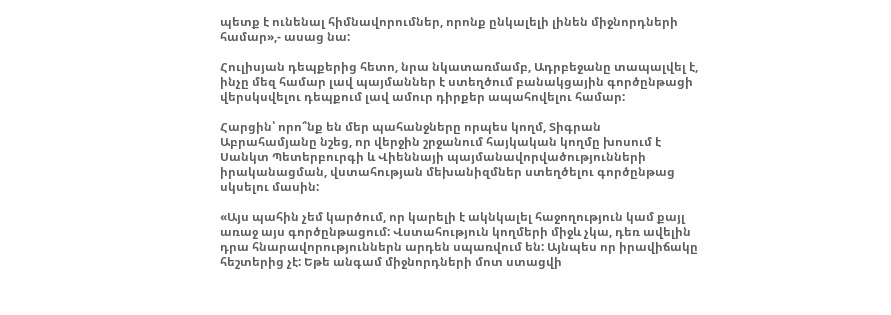պետք է ունենալ հիմնավորումներ, որոնք ընկալելի լինեն միջնորդների համար»,- ասաց նա:

Հուլիսյան դեպքերից հետո, նրա նկատառմամբ, Ադրբեջանը տապալվել է, ինչը մեզ համար լավ պայմաններ է ստեղծում բանակցային գործընթացի վերսկսվելու դեպքում լավ ամուր դիրքեր ապահովելու համար:

Հարցին՝ որո՞նք են մեր պահանջները որպես կողմ, Տիգրան Աբրահամյանը նշեց, որ վերջին շրջանում հայկական կողմը խոսում է Սանկտ Պետերբուրգի և Վիեննայի պայմանավորվածությունների իրականացման, վստահության մեխանիզմներ ստեղծելու գործընթաց սկսելու մասին:

«Այս պահին չեմ կարծում, որ կարելի է ակնկալել հաջողություն կամ քայլ առաջ այս գործընթացում: Վստահություն կողմերի միջև չկա, դեռ ավելին      դրա հնարավորություններն արդեն սպառվում են: Այնպես որ իրավիճակը հեշտերից չէ: Եթե անգամ միջնորդների մոտ ստացվի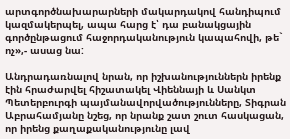արտգործնախարարների մակարդակով հանդիպում կազմակերպել, ապա հարց է՝ դա բանակցային գործընթացում հաջորդականություն կապահովի, թե` ոչ»,- ասաց նա:

Անդրադառնալով նրան, որ իշխանություններն իրենք էին հրաժարվել հիշատակել Վիեննայի և Սանկտ Պետերբուրգի պայմանավորվածությունները, Տիգրան Աբրահամյանը նշեց, որ նրանք շատ շուտ հասկացան, որ իրենց քաղաքականությունը լավ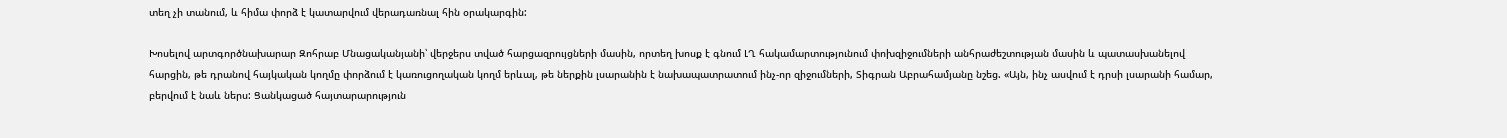տեղ չի տանում, և հիմա փորձ է կատարվում վերադառնալ հին օրակարգին:

Խոսելով արտգործնախարար Զոհրաբ Մնացականյանի՝ վերջերս տված հարցազրույցների մասին, որտեղ խոսք է գնում ԼՂ հակամարտությունում փոխզիջումների անհրաժեշտության մասին և պատասխանելով հարցին, թե դրանով հայկական կողմը փորձում է կառուցողական կողմ երևալ, թե ներքին լսարանին է նախապատրատում ինչ-որ զիջումների, Տիգրան Աբրահամյանը նշեց. «Այն, ինչ ասվում է դրսի լսարանի համար, բերվում է նաև ներս: Ցանկացած հայտարարություն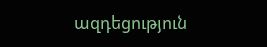ազդեցություն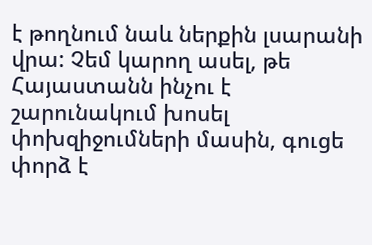է թողնում նաև ներքին լսարանի վրա: Չեմ կարող ասել, թե Հայաստանն ինչու է շարունակում խոսել փոխզիջումների մասին, գուցե փորձ է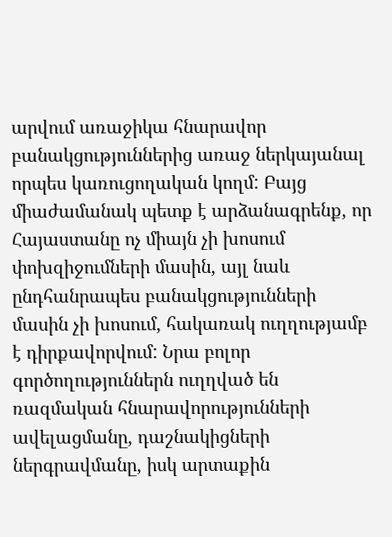արվում առաջիկա հնարավոր բանակցություններից առաջ ներկայանալ որպես կառուցողական կողմ: Բայց միաժամանակ պետք է արձանագրենք, որ Հայաստանը ոչ միայն չի խոսում փոխզիջումների մասին, այլ նաև ընդհանրապես բանակցությունների մասին չի խոսում, հակառակ ուղղությամբ է դիրքավորվում: Նրա բոլոր գործողություններն ուղղված են ռազմական հնարավորությունների ավելացմանը, դաշնակիցների ներգրավմանը, իսկ արտաքին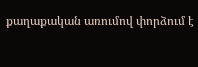քաղաքական առումով փորձում է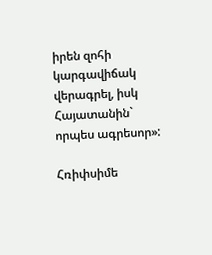իրեն զոհի կարգավիճակ վերագրել, իսկ Հայատանին` որպես ագրեսոր»:

Հռիփսիմե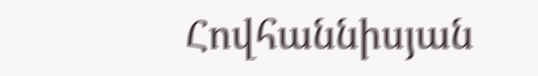Հովհաննիսյան